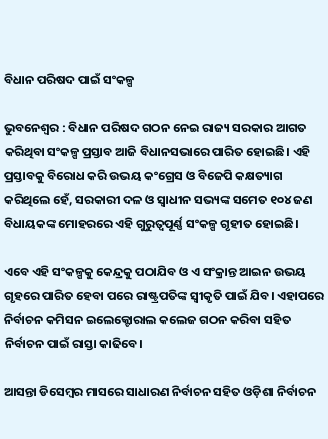ବିଧାନ ପରିଷଦ ପାଇଁ ସଂକଳ୍ପ

ଭୁବନେଶ୍ୱର : ବିଧାନ ପରିଷଦ ଗଠନ ନେଇ ରାଜ୍ୟ ସରକାର ଆଗତ କରିଥିବା ସଂକଳ୍ପ ପ୍ରସ୍ତାବ ଆଜି ବିଧାନସଭାରେ ପାରିତ ହୋଇଛି। ଏହି ପ୍ରସ୍ତାବକୁ ବିରୋଧ କରି ଉଭୟ କଂଗ୍ରେସ ଓ ବିଜେପି କକ୍ଷତ୍ୟାଗ କରିଥିଲେ ହେଁ, ସରକାରୀ ଦଳ ଓ ସ୍ୱାଧୀନ ସଭ୍ୟଙ୍କ ସମେତ ୧୦୪ ଜଣ ବିଧାୟକଙ୍କ ମୋହରରେ ଏହି ଗୁରୁତ୍ୱପୂର୍ଣ୍ଣ ସଂକଳ୍ପ ଗୃହୀତ ହୋଇଛି।

ଏବେ ଏହି ସଂକଳ୍ପକୁ କେନ୍ଦ୍ରକୁ ପଠାଯିବ ଓ ଏ ସଂକ୍ରାନ୍ତ ଆଇନ ଉଭୟ ଗୃହରେ ପାରିତ ହେବା ପରେ ରାଷ୍ଟ୍ରପତିଙ୍କ ସ୍ୱୀକୃତି ପାଇଁ ଯିବ। ଏହାପରେ ନିର୍ବାଚନ କମିସନ ଇଲେକ୍ଟୋରାଲ କଲେଜ ଗଠନ କରିବା ସହିତ ନିର୍ବାଚନ ପାଇଁ ରାସ୍ତା କାଢିବେ।

ଆସନ୍ତା ଡିସେମ୍ବର ମାସରେ ସାଧାରଣ ନିର୍ବାଚନ ସହିତ ଓଡ଼ିଶା ନିର୍ବାଚନ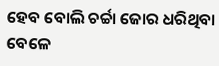ହେବ ବୋଲି ଚର୍ଚ୍ଚା ଜୋର ଧରିଥିବା ବେଳେ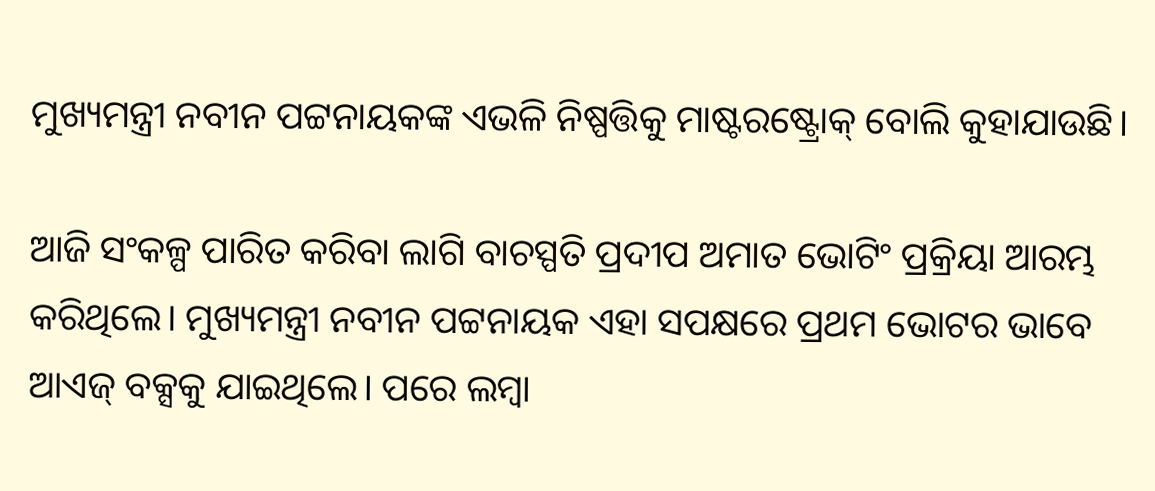ମୁଖ୍ୟମନ୍ତ୍ରୀ ନବୀନ ପଟ୍ଟନାୟକଙ୍କ ଏଭଳି ନିଷ୍ପତ୍ତିକୁ ମାଷ୍ଟରଷ୍ଟ୍ରୋକ୍‌ ବୋଲି କୁହାଯାଉଛି।

ଆଜି ସଂକଳ୍ପ ପାରିତ କରିବା ଲାଗି ବାଚସ୍ପତି ପ୍ରଦୀପ ଅମାତ ଭୋଟିଂ ପ୍ରକ୍ରିୟା ଆରମ୍ଭ କରିଥିଲେ। ମୁଖ୍ୟମନ୍ତ୍ରୀ ନବୀନ ପଟ୍ଟନାୟକ ଏହା ସପକ୍ଷରେ ପ୍ରଥମ ଭୋଟର ଭାବେ ଆଏଜ୍‌ ବକ୍ସକୁ ଯାଇଥିଲେ। ପରେ ଲମ୍ବା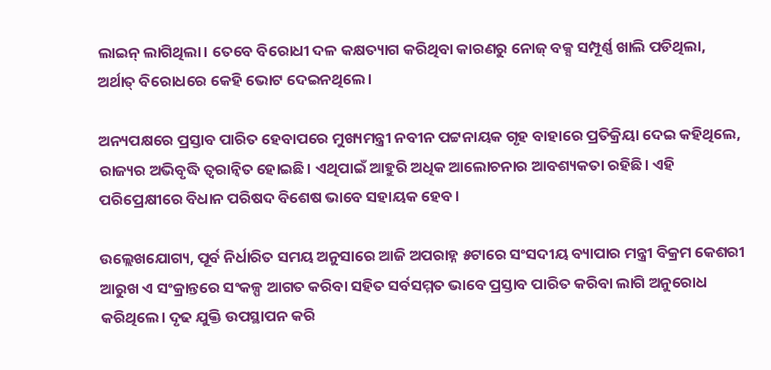ଲାଇନ୍‌ ଲାଗିଥିଲା। ତେବେ ବିରୋଧୀ ଦଳ କକ୍ଷତ୍ୟାଗ କରିଥିବା କାରଣରୁ ନୋଜ୍‌ ବକ୍ସ ସମ୍ପୂର୍ଣ୍ଣ ଖାଲି ପଡିଥିଲା, ଅର୍ଥାତ୍‌ ବିରୋଧରେ କେହି ଭୋଟ ଦେଇନଥିଲେ।

ଅନ୍ୟପକ୍ଷରେ ପ୍ରସ୍ତାବ ପାରିତ ହେବାପରେ ମୁଖ୍ୟମନ୍ତ୍ରୀ ନବୀନ ପଟ୍ଟନାୟକ ଗୃହ ବାହାରେ ପ୍ରତିକ୍ରିୟା ଦେଇ କହିଥିଲେ, ରାଜ୍ୟର ଅଭିବୃଦ୍ଧି ତ୍ୱରାନ୍ଵିତ ହୋଇଛି। ଏଥିପାଇଁ ଆହୁରି ଅଧିକ ଆଲୋଚନାର ଆବଶ୍ୟକତା ରହିଛି। ଏହି ପରିପ୍ରେକ୍ଷୀରେ ବିଧାନ ପରିଷଦ ବିଶେଷ ଭାବେ ସହାୟକ ହେବ।

ଉଲ୍ଲେଖଯୋଗ୍ୟ, ପୂର୍ବ ନିର୍ଧାରିତ ସମୟ ଅନୁସାରେ ଆଜି ଅପରାହ୍ନ ୫ଟାରେ ସଂସଦୀୟ ବ୍ୟାପାର ମନ୍ତ୍ରୀ ବିକ୍ରମ କେଶରୀ ଆରୁଖ ଏ ସଂକ୍ରାନ୍ତରେ ସଂକଳ୍ପ ଆଗତ କରିବା ସହିତ ସର୍ବସମ୍ମତ ଭାବେ ପ୍ରସ୍ତାବ ପାରିତ କରିବା ଲାଗି ଅନୁରୋଧ କରିଥିଲେ। ଦୃଢ ଯୁକ୍ତି ଉପସ୍ଥାପନ କରି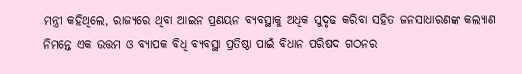ମନ୍ତ୍ରୀ କହିଥିଲେ, ରାଜ୍ୟରେ ଥିବା ଆଇନ ପ୍ରଣୟନ ବ୍ୟବସ୍ଥାକୁ ଅଧିକ ସୁଦୃଢ କରିବା ସହିତ ଜନସାଧାରଣଙ୍କ କଲ୍ୟାଣ ନିମନ୍ତେ ଏକ ଉତ୍ତମ ଓ ବ୍ୟାପକ ବିଧି ବ୍ୟବସ୍ଥା ପ୍ରତିଷ୍ଠା ପାଇଁ ବିଧାନ ପରିଷଦ ଗଠନର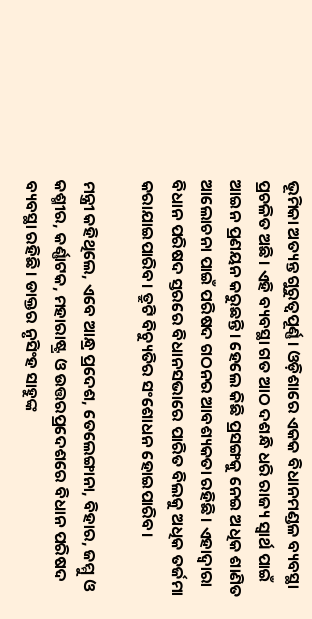ଭୂମିକା ଅତ୍ୟନ୍ତ ଗୁରୁତ୍ୱପୂର୍ଣ୍ଣ। ଓଡ଼ିଶାରେ ଏକକ ବିଧାନମଣ୍ଡଳ ବ୍ୟବସ୍ଥା ପ୍ରଚଳିତ ଅଛି। ଏହି ବ୍ୟବସ୍ଥା ଗତ ଆଠ ଦଶନ୍ଧି ଧରି ରାଜ୍ୟ ସ୍ୱାର୍ଥ ପାଇଁ ଆଇନ ପ୍ରଣୟନ କରୁଛନ୍ତି। ହେଲେ କିଛି ପ୍ରସଙ୍ଗକୁ ନେଇ ଅଧିକ ଶାଣିତ ଆଲୋଚନା ପାଇଁ ପରିଷଦ ଗଠନର ଆବଶ୍ୟକତା ରହିଛି। ଏହାଦ୍ୱାରା ବିଧାନ ପରିଷଦ ସ୍ତରରେ ବିଧାନସଭାରେ ପାରିତ ବିଲକୁ ଅଧିକ ତର୍ଜମା କରାଯାଇପାରିବ। ତ୍ରୁଟି ବିଚ୍ୟୁତିର ସଂଶୋଧନ ହୋଇପାରିବ।

ମନ୍ତ୍ରୀ କହିଥିଲେ, ଏବେ ଆନ୍ଧ୍ର ପ୍ରଦେଶ, ତେଲେଙ୍ଗାନା, ବିହାର, ଜମ୍ମୁ ଓ କଶ୍ମୀର, କର୍ଣ୍ଣାଟକ, ମହାରାଷ୍ଟ୍ର ଓ ଉତ୍ତରପ୍ରଦେଶରେ ବିଧାନ ପରିଷଦ ବ୍ୟବସ୍ଥା ରହିଛି। ଡାକ୍ତର ନୃସିଂହ ସାହୁଙ୍କ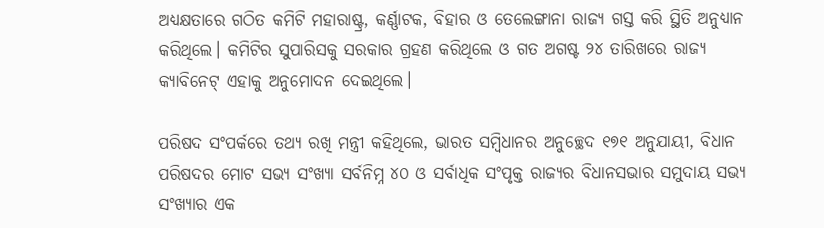ଅଧ୍ୟକ୍ଷତାରେ ଗଠିତ କମିଟି ମହାରାଷ୍ଟ୍ର, କର୍ଣ୍ଣାଟକ, ବିହାର ଓ ତେଲେଙ୍ଗାନା ରାଜ୍ୟ ଗସ୍ତ କରି ସ୍ଥିତି ଅନୁଧ୍ୟାନ କରିଥିଲେ। କମିଟିର ସୁପାରିସକୁ ସରକାର ଗ୍ରହଣ କରିଥିଲେ ଓ ଗତ ଅଗଷ୍ଟ ୨୪ ତାରିଖରେ ରାଜ୍ୟ କ୍ୟାବିନେଟ୍‌ ଏହାକୁ ଅନୁମୋଦନ ଦେଇଥିଲେ।

ପରିଷଦ ସଂପର୍କରେ ତଥ୍ୟ ରଖି ମନ୍ତ୍ରୀ କହିଥିଲେ, ଭାରତ ସମ୍ବିଧାନର ଅନୁଚ୍ଛେଦ ୧୭୧ ଅନୁଯାୟୀ, ବିଧାନ ପରିଷଦର ମୋଟ ସଭ୍ୟ ସଂଖ୍ୟା ସର୍ବନିମ୍ନ ୪୦ ଓ ସର୍ବାଧିକ ସଂପୃକ୍ତ ରାଜ୍ୟର ବିଧାନସଭାର ସମୁଦାୟ ସଭ୍ୟ ସଂଖ୍ୟାର ଏକ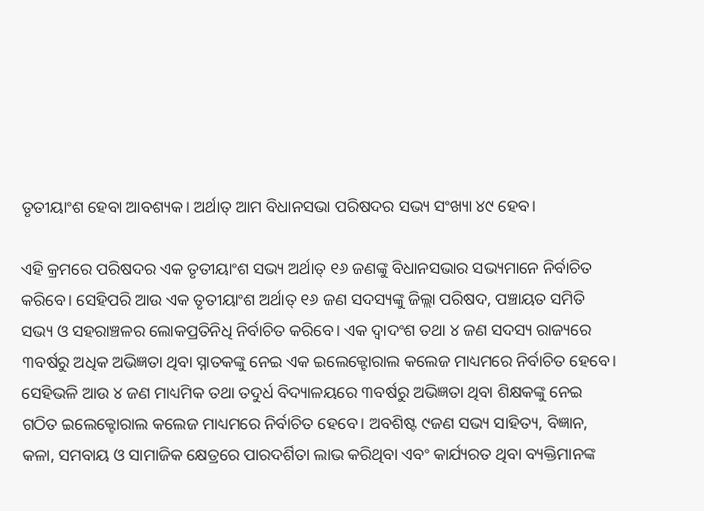ତୃତୀୟାଂଶ ହେବା ଆବଶ୍ୟକ। ଅର୍ଥାତ୍‌ ଆମ ବିଧାନସଭା ପରିଷଦର ସଭ୍ୟ ସଂଖ୍ୟା ୪୯ ହେବ।

ଏହି କ୍ରମରେ ପରିଷଦର ଏକ ତୃତୀୟାଂଶ ସଭ୍ୟ ଅର୍ଥାତ୍‌ ୧୬ ଜଣଙ୍କୁ ବିଧାନସଭାର ସଭ୍ୟମାନେ ନିର୍ବାଚିତ କରିବେ। ସେହିପରି ଆଉ ଏକ ତୃତୀୟାଂଶ ଅର୍ଥାତ୍‌ ୧୬ ଜଣ ସଦସ୍ୟଙ୍କୁ ଜିଲ୍ଲା ପରିଷଦ, ପଞ୍ଚାୟତ ସମିତି ସଭ୍ୟ ଓ ସହରାଞ୍ଚଳର ଲୋକପ୍ରତିନିଧି ନିର୍ବାଚିତ କରିବେ। ଏକ ଦ୍ୱାଦଂଶ ତଥା ୪ ଜଣ ସଦସ୍ୟ ରାଜ୍ୟରେ ୩ବର୍ଷରୁ ଅଧିକ ଅଭିଜ୍ଞତା ଥିବା ସ୍ନାତକଙ୍କୁ ନେଇ ଏକ ଇଲେକ୍ଟୋରାଲ କଲେଜ ମାଧ୍ୟମରେ ନିର୍ବାଚିତ ହେବେ। ସେହିଭଳି ଆଉ ୪ ଜଣ ମାଧ୍ୟମିକ ତଥା ତଦୁର୍ଧ ବିଦ୍ୟାଳୟରେ ୩ବର୍ଷରୁ ଅଭିଜ୍ଞତା ଥିବା ଶିକ୍ଷକଙ୍କୁ ନେଇ ଗଠିତ ଇଲେକ୍ଟୋରାଲ କଲେଜ ମାଧ୍ୟମରେ ନିର୍ବାଚିତ ହେବେ। ଅବଶିଷ୍ଟ ୯ଜଣ ସଭ୍ୟ ସାହିତ୍ୟ, ବିଜ୍ଞାନ, କଳା, ସମବାୟ ଓ ସାମାଜିକ କ୍ଷେତ୍ରରେ ପାରଦର୍ଶିତା ଲାଭ କରିଥିବା ଏବଂ କାର୍ଯ୍ୟରତ ଥିବା ବ୍ୟକ୍ତିମାନଙ୍କ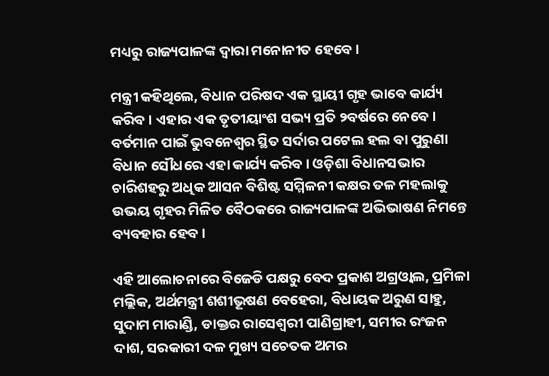ମଧ୍ୟରୁ ରାଜ୍ୟପାଳଙ୍କ ଦ୍ୱାରା ମନୋନୀତ ହେବେ।

ମନ୍ତ୍ରୀ କହିଥିଲେ, ବିଧାନ ପରିଷଦ ଏକ ସ୍ଥାୟୀ ଗୃହ ଭାବେ କାର୍ଯ୍ୟ କରିବ। ଏହାର ଏକ ତୃତୀୟାଂଶ ସଭ୍ୟ ପ୍ରତି ୨ବର୍ଷରେ ନେବେ। ବର୍ତମାନ ପାଇଁ ଭୁବନେଶ୍ୱର ସ୍ଥିତ ସର୍ଦାର ପଟେଲ ହଲ ବା ପୁରୁଣା ବିଧାନ ସୌଧରେ ଏହା କାର୍ଯ୍ୟ କରିବ। ଓଡ଼ିଶା ବିଧାନସଭାର ଚାରିଶହରୁ ଅଧିକ ଆସନ ବିଶିଷ୍ଟ ସମ୍ମିଳନୀ କକ୍ଷର ତଳ ମହଲାକୁ ଉଭୟ ଗୃହର ମିଳିତ ବୈଠକରେ ରାଜ୍ୟପାଳଙ୍କ ଅଭିଭାଷଣ ନିମନ୍ତେ ବ୍ୟବହାର ହେବ।

ଏହି ଆଲୋଚନାରେ ବିଜେଡି ପକ୍ଷରୁ ବେଦ ପ୍ରକାଶ ଅଗ୍ରଓ୍ଵାଲ, ପ୍ରମିଳା ମଲ୍ଲିକ, ଅର୍ଥମନ୍ତ୍ରୀ ଶଶୀଭୂଷଣ ବେହେରା, ବିଧାୟକ ଅରୁଣ ସାହୁ, ସୁଦାମ ମାରାଣ୍ଡି, ଡାକ୍ତର ରାସେଶ୍ୱରୀ ପାଣିଗ୍ରାହୀ, ସମୀର ରଂଜନ ଦାଶ, ସରକାରୀ ଦଳ ମୁଖ୍ୟ ସଚେତକ ଅମର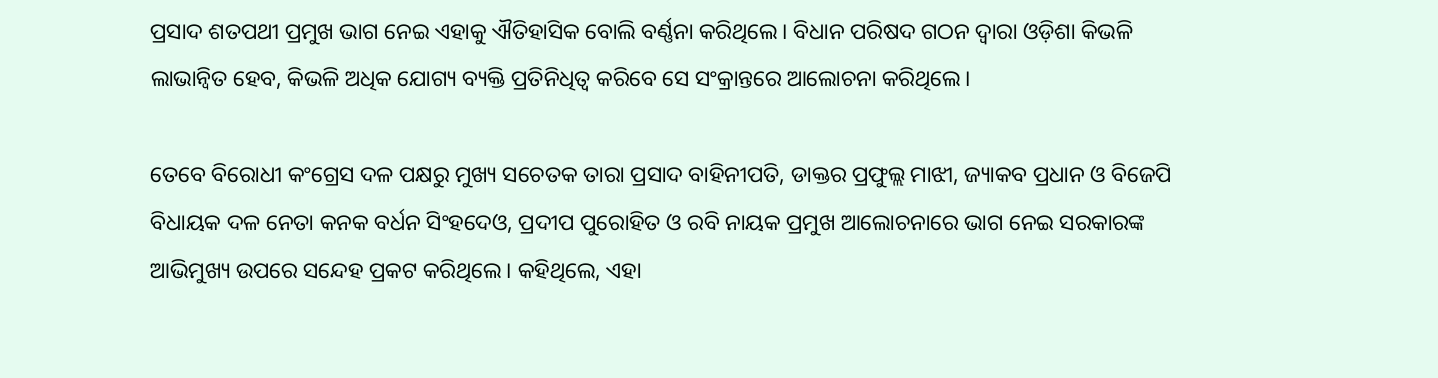ପ୍ରସାଦ ଶତପଥୀ ପ୍ରମୁଖ ଭାଗ ନେଇ ଏହାକୁ ଐତିହାସିକ ବୋଲି ବର୍ଣ୍ଣନା କରିଥିଲେ। ବିଧାନ ପରିଷଦ ଗଠନ ଦ୍ୱାରା ଓଡ଼ିଶା କିଭଳି ଲାଭାନ୍ଵିତ ହେବ, କିଭଳି ଅଧିକ ଯୋଗ୍ୟ ବ୍ୟକ୍ତି ପ୍ରତିନିଧିତ୍ୱ କରିବେ ସେ ସଂକ୍ରାନ୍ତରେ ଆଲୋଚନା କରିଥିଲେ।

ତେବେ ବିରୋଧୀ କଂଗ୍ରେସ ଦଳ ପକ୍ଷରୁ ମୁଖ୍ୟ ସଚେତକ ତାରା ପ୍ରସାଦ ବାହିନୀପତି, ଡାକ୍ତର ପ୍ରଫୁଲ୍ଲ ମାଝୀ, ଜ୍ୟାକବ ପ୍ରଧାନ ଓ ବିଜେପି ବିଧାୟକ ଦଳ ନେତା କନକ ବର୍ଧନ ସିଂହଦେଓ, ପ୍ରଦୀପ ପୁରୋହିତ ଓ ରବି ନାୟକ ପ୍ରମୁଖ ଆଲୋଚନାରେ ଭାଗ ନେଇ ସରକାରଙ୍କ ଆଭିମୁଖ୍ୟ ଉପରେ ସନ୍ଦେହ ପ୍ରକଟ କରିଥିଲେ। କହିଥିଲେ, ଏହା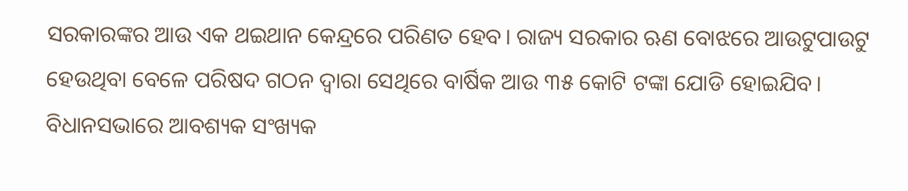ସରକାରଙ୍କର ଆଉ ଏକ ଥଇଥାନ କେନ୍ଦ୍ରରେ ପରିଣତ ହେବ। ରାଜ୍ୟ ସରକାର ଋଣ ବୋଝରେ ଆଉଟୁପାଉଟୁ ହେଉଥିବା ବେଳେ ପରିଷଦ ଗଠନ ଦ୍ୱାରା ସେଥିରେ ବାର୍ଷିକ ଆଉ ୩୫ କୋଟି ଟଙ୍କା ଯୋଡି ହୋଇଯିବ। ବିଧାନସଭାରେ ଆବଶ୍ୟକ ସଂଖ୍ୟକ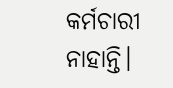କର୍ମଚାରୀ ନାହାନ୍ତି।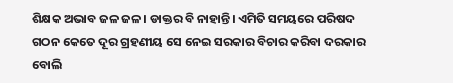ଶିକ୍ଷକ ଅଭାବ ଜଳ ଜଳ। ଡାକ୍ତର ବି ନାହାନ୍ତି। ଏମିତି ସମୟରେ ପରିଷଦ ଗଠନ କେତେ ଦୂର ଗ୍ରହଣୀୟ ସେ ନେଇ ସରକାର ବିଚାର କରିବା ଦରକାର ବୋଲି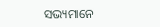ସଭ୍ୟମାନେ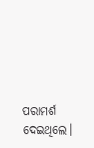ପରାମର୍ଶ ଦେଇଥିଲେ।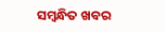ସମ୍ବନ୍ଧିତ ଖବର